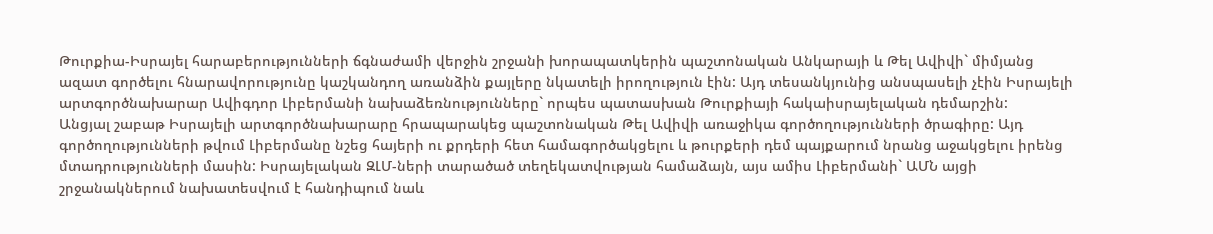Թուրքիա-Իսրայել հարաբերությունների ճգնաժամի վերջին շրջանի խորապատկերին պաշտոնական Անկարայի և Թել Ավիվի` միմյանց ազատ գործելու հնարավորությունը կաշկանդող առանձին քայլերը նկատելի իրողություն էին: Այդ տեսանկյունից անսպասելի չէին Իսրայելի արտգործնախարար Ավիգդոր Լիբերմանի նախաձեռնությունները` որպես պատասխան Թուրքիայի հակաիսրայելական դեմարշին:
Անցյալ շաբաթ Իսրայելի արտգործնախարարը հրապարակեց պաշտոնական Թել Ավիվի առաջիկա գործողությունների ծրագիրը: Այդ գործողությունների թվում Լիբերմանը նշեց հայերի ու քրդերի հետ համագործակցելու և թուրքերի դեմ պայքարում նրանց աջակցելու իրենց մտադրությունների մասին: Իսրայելական ԶԼՄ-ների տարածած տեղեկատվության համաձայն, այս ամիս Լիբերմանի` ԱՄՆ այցի շրջանակներում նախատեսվում է հանդիպում նաև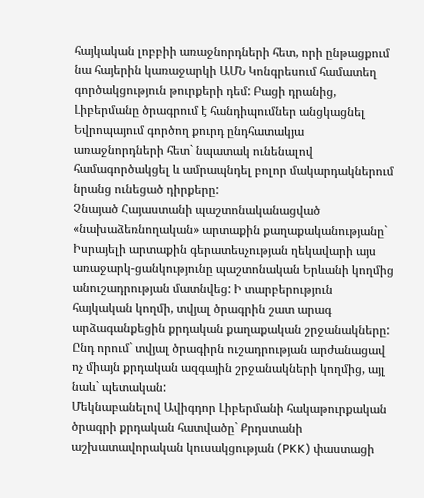հայկական լոբբիի առաջնորդների հետ, որի ընթացքում նա հայերին կառաջարկի ԱՄՆ Կոնգրեսում համատեղ գործակցություն թուրքերի դեմ: Բացի դրանից, Լիբերմանը ծրագրում է հանդիպումներ անցկացնել Եվրոպայում գործող քուրդ ընդհատակյա առաջնորդների հետ` նպատակ ունենալով համագործակցել և ամրապնդել բոլոր մակարդակներում նրանց ունեցած դիրքերը:
Չնայած Հայաստանի պաշտոնականացված «նախաձեռնողական» արտաքին քաղաքականությանը` Իսրայելի արտաքին գերատեսչության ղեկավարի այս առաջարկ-ցանկությունը պաշտոնական Երևանի կողմից անուշադրության մատնվեց: Ի տարբերություն հայկական կողմի, տվյալ ծրագրին շատ արագ արձագանքեցին քրդական քաղաքական շրջանակները: Ընդ որում` տվյալ ծրագիրն ուշադրության արժանացավ ոչ միայն քրդական ազգային շրջանակների կողմից, այլ նաև` պետական:
Մեկնաբանելով Ավիգդոր Լիբերմանի հակաթուրքական ծրագրի քրդական հատվածը` Քրդստանի աշխատավորական կուսակցության (PKK) փաստացի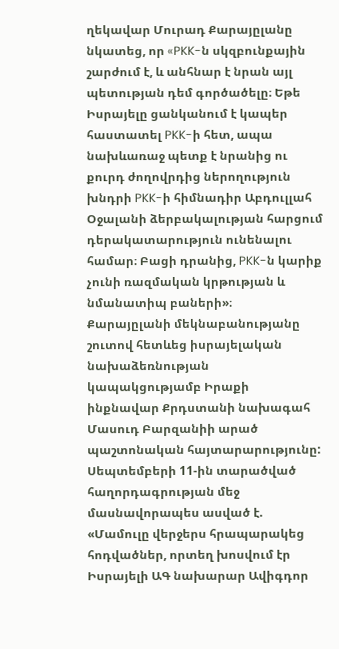ղեկավար Մուրադ Քարայըլանը նկատեց, որ «PKK-ն սկզբունքային շարժում է, և անհնար է նրան այլ պետության դեմ գործածելը։ Եթե Իսրայելը ցանկանում է կապեր հաստատել PKK-ի հետ, ապա նախևառաջ պետք է նրանից ու քուրդ ժողովրդից ներողություն խնդրի PKK-ի հիմնադիր Աբդուլլահ Օջալանի ձերբակալության հարցում դերակատարություն ունենալու համար։ Բացի դրանից, PKK-ն կարիք չունի ռազմական կրթության և նմանատիպ բաների»։
Քարայըլանի մեկնաբանությանը շուտով հետևեց իսրայելական նախաձեռնության կապակցությամբ Իրաքի ինքնավար Քրդստանի նախագահ Մասուդ Բարզանիի արած պաշտոնական հայտարարությունը: Սեպտեմբերի 11-ին տարածված հաղորդագրության մեջ մասնավորապես ասված է. «Մամուլը վերջերս հրապարակեց հոդվածներ, որտեղ խոսվում էր Իսրայելի ԱԳ նախարար Ավիգդոր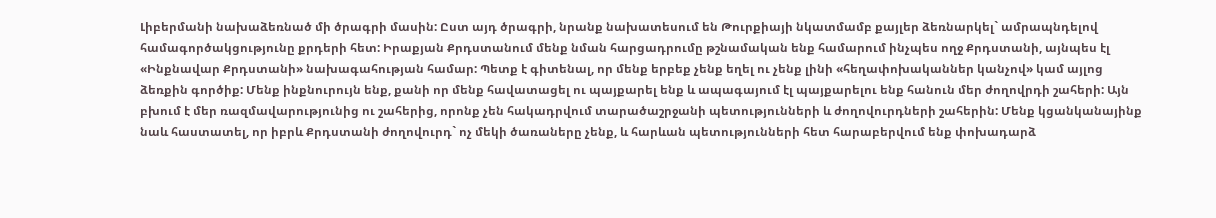Լիբերմանի նախաձեռնած մի ծրագրի մասին: Ըստ այդ ծրագրի, նրանք նախատեսում են Թուրքիայի նկատմամբ քայլեր ձեռնարկել` ամրապնդելով համագործակցությունը քրդերի հետ: Իրաքյան Քրդստանում մենք նման հարցադրումը թշնամական ենք համարում ինչպես ողջ Քրդստանի, այնպես էլ «Ինքնավար Քրդստանի» նախագահության համար: Պետք է գիտենալ, որ մենք երբեք չենք եղել ու չենք լինի «հեղափոխականներ կանչով» կամ այլոց ձեռքին գործիք: Մենք ինքնուրույն ենք, քանի որ մենք հավատացել ու պայքարել ենք և ապագայում էլ պայքարելու ենք հանուն մեր ժողովրդի շահերի: Այն բխում է մեր ռազմավարությունից ու շահերից, որոնք չեն հակադրվում տարածաշրջանի պետությունների և ժողովուրդների շահերին: Մենք կցանկանայինք նաև հաստատել, որ իբրև Քրդստանի ժողովուրդ` ոչ մեկի ծառաները չենք, և հարևան պետությունների հետ հարաբերվում ենք փոխադարձ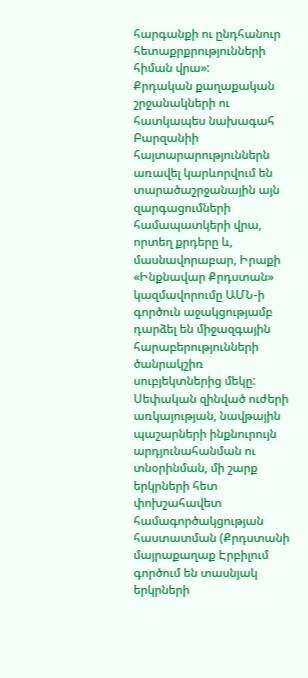հարգանքի ու ընդհանուր հետաքրքրությունների հիման վրա»:
Քրդական քաղաքական շրջանակների ու հատկապես նախագահ Բարզանիի հայտարարություններն առավել կարևորվում են տարածաշրջանային այն զարգացումների համապատկերի վրա, որտեղ քրդերը և, մասնավորաբար, Իրաքի «Ինքնավար Քրդստան» կազմավորումը ԱՄՆ-ի գործուն աջակցությամբ դարձել են միջազգային հարաբերությունների ծանրակշիռ սուբյեկտներից մեկը: Սեփական զինված ուժերի առկայության, նավթային պաշարների ինքնուրույն արդյունահանման ու տնօրինման, մի շարք երկրների հետ փոխշահավետ համագործակցության հաստատման (Քրդստանի մայրաքաղաք Էրբիլում գործում են տասնյակ երկրների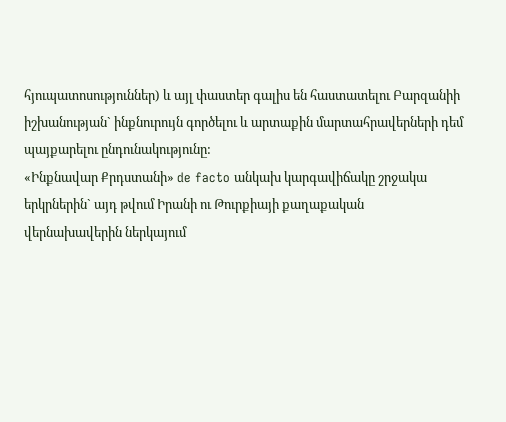հյուպատոսություններ) և այլ փաստեր գալիս են հաստատելու Բարզանիի իշխանության` ինքնուրույն գործելու և արտաքին մարտահրավերների դեմ պայքարելու ընդունակությունը:
«Ինքնավար Քրդստանի» de facto անկախ կարգավիճակը շրջակա երկրներին` այդ թվում Իրանի ու Թուրքիայի քաղաքական վերնախավերին ներկայում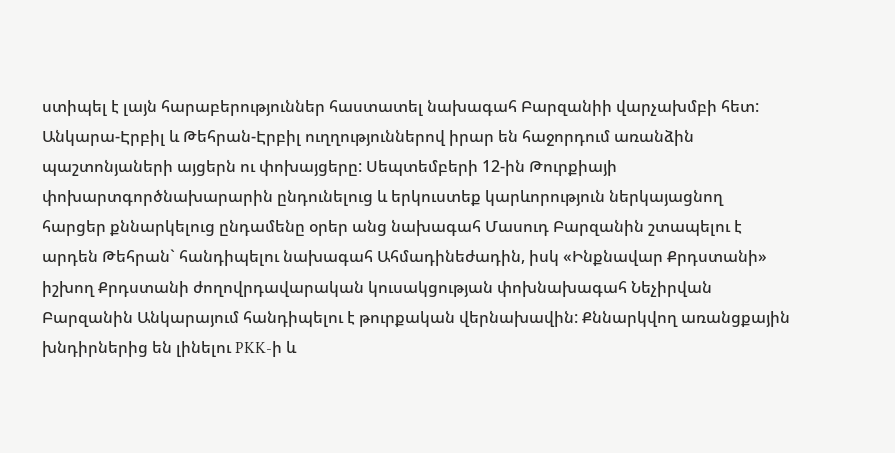ստիպել է լայն հարաբերություններ հաստատել նախագահ Բարզանիի վարչախմբի հետ: Անկարա-Էրբիլ և Թեհրան-Էրբիլ ուղղություններով իրար են հաջորդում առանձին պաշտոնյաների այցերն ու փոխայցերը: Սեպտեմբերի 12-ին Թուրքիայի փոխարտգործնախարարին ընդունելուց և երկուստեք կարևորություն ներկայացնող հարցեր քննարկելուց ընդամենը օրեր անց նախագահ Մասուդ Բարզանին շտապելու է արդեն Թեհրան` հանդիպելու նախագահ Ահմադինեժադին, իսկ «Ինքնավար Քրդստանի» իշխող Քրդստանի ժողովրդավարական կուսակցության փոխնախագահ Նեչիրվան Բարզանին Անկարայում հանդիպելու է թուրքական վերնախավին: Քննարկվող առանցքային խնդիրներից են լինելու PKK-ի և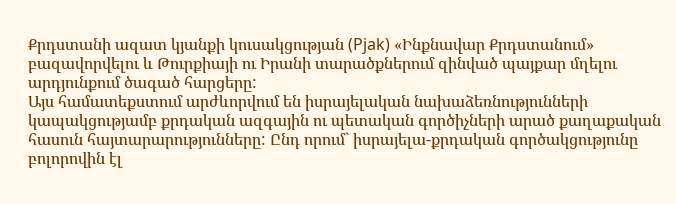Քրդստանի ազատ կյանքի կուսակցության (Pjak) «Ինքնավար Քրդստանում» բազավորվելու և Թուրքիայի ու Իրանի տարածքներում զինված պայքար մղելու արդյունքում ծագած հարցերը:
Այս համատեքստում արժևորվում են իսրայելական նախաձեռնությունների կապակցությամբ քրդական ազգային ու պետական գործիչների արած քաղաքական հասուն հայտարարությունները: Ընդ որում` իսրայելա-քրդական գործակցությունը բոլորովին էլ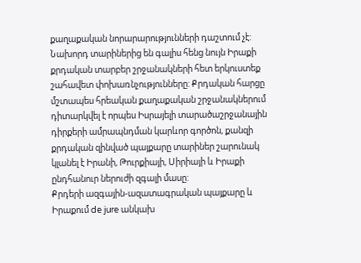քաղաքական նորարարությունների դաշտում չէ: Նախորդ տարիներից են գալիս հենց նույն Իրաքի քրդական տարբեր շրջանակների հետ երկուստեք շահավետ փոխառնչությունները: Քրդական հարցը մշտապես հրեական քաղաքական շրջանակներում դիտարկվել է որպես Իսրայելի տարածաշրջանային դիրքերի ամրապնդման կարևոր գործոն, քանզի քրդական զինված պայքարը տարիներ շարունակ կլանել է Իրանի, Թուրքիայի, Սիրիայի և Իրաքի ընդհանուր ներուժի զգալի մասը:
Քրդերի ազգային-ազատագրական պայքարը և Իրաքում de jure անկախ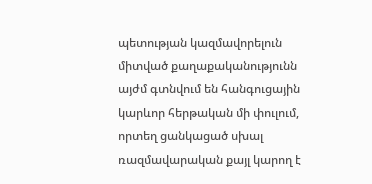պետության կազմավորելուն միտված քաղաքականությունն այժմ գտնվում են հանգուցային կարևոր հերթական մի փուլում, որտեղ ցանկացած սխալ ռազմավարական քայլ կարող է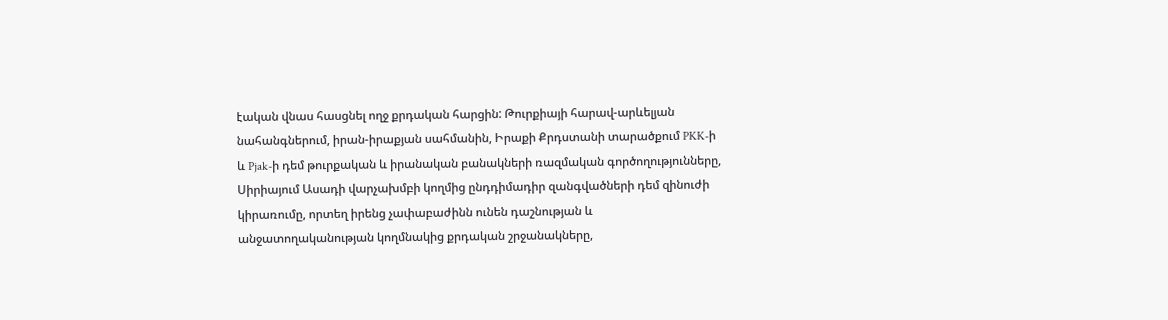էական վնաս հասցնել ողջ քրդական հարցին: Թուրքիայի հարավ-արևելյան նահանգներում, իրան-իրաքյան սահմանին, Իրաքի Քրդստանի տարածքում PKK-ի և Pjak-ի դեմ թուրքական և իրանական բանակների ռազմական գործողությունները, Սիրիայում Ասադի վարչախմբի կողմից ընդդիմադիր զանգվածների դեմ զինուժի կիրառումը, որտեղ իրենց չափաբաժինն ունեն դաշնության և անջատողականության կողմնակից քրդական շրջանակները,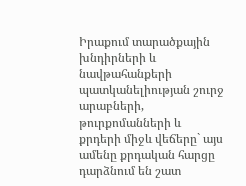Իրաքում տարածքային խնդիրների և նավթահանքերի պատկանելիության շուրջ արաբների, թուրքոմանների և քրդերի միջև վեճերը` այս ամենը քրդական հարցը դարձնում են շատ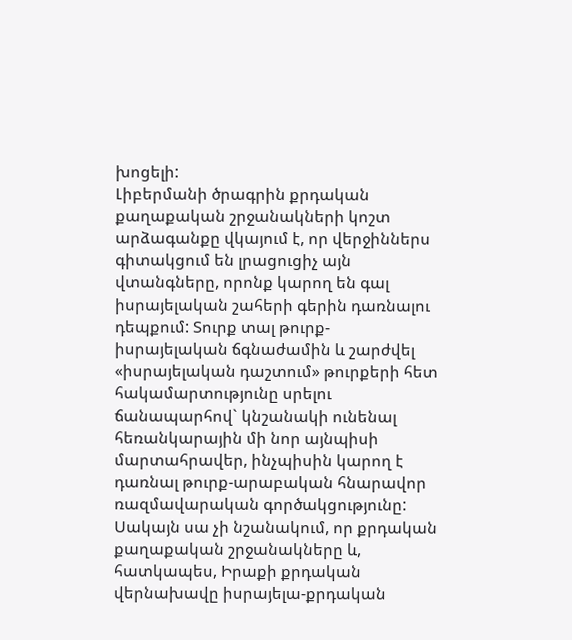խոցելի:
Լիբերմանի ծրագրին քրդական քաղաքական շրջանակների կոշտ արձագանքը վկայում է, որ վերջիններս գիտակցում են լրացուցիչ այն վտանգները, որոնք կարող են գալ իսրայելական շահերի գերին դառնալու դեպքում: Տուրք տալ թուրք-իսրայելական ճգնաժամին և շարժվել «իսրայելական դաշտում» թուրքերի հետ հակամարտությունը սրելու ճանապարհով` կնշանակի ունենալ հեռանկարային մի նոր այնպիսի մարտահրավեր, ինչպիսին կարող է դառնալ թուրք-արաբական հնարավոր ռազմավարական գործակցությունը: Սակայն սա չի նշանակում, որ քրդական քաղաքական շրջանակները և, հատկապես, Իրաքի քրդական վերնախավը իսրայելա-քրդական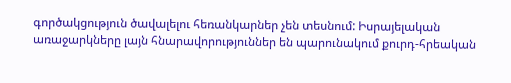գործակցություն ծավալելու հեռանկարներ չեն տեսնում: Իսրայելական առաջարկները լայն հնարավորություններ են պարունակում քուրդ-հրեական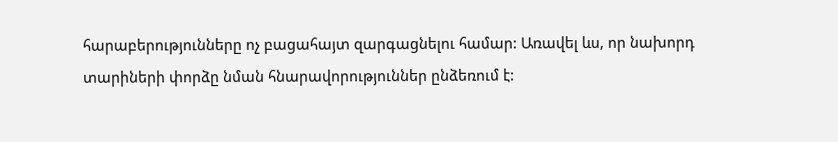հարաբերությունները ոչ բացահայտ զարգացնելու համար: Առավել ևս, որ նախորդ տարիների փորձը նման հնարավորություններ ընձեռում է: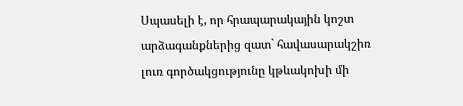Սպասելի է, որ հրապարակային կոշտ արձագանքներից զատ` հավասարակշիռ լուռ գործակցությունը կթևակոխի մի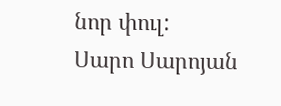նոր փուլ:
Սարո Սարոյան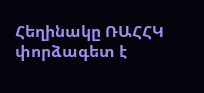Հեղինակը ՌԱՀՀԿ փորձագետ է